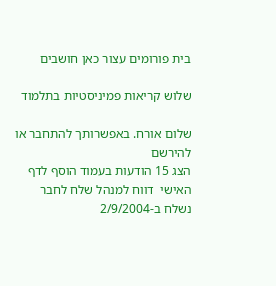בית פורומים עצור כאן חושבים

שלוש קריאות פמיניסטיות בתלמוד

שלום אורח. באפשרותך להתחבר או להירשם
הצג 15 הודעות בעמוד הוסף לדף האישי  דווח למנהל שלח לחבר
נשלח ב-2/9/2004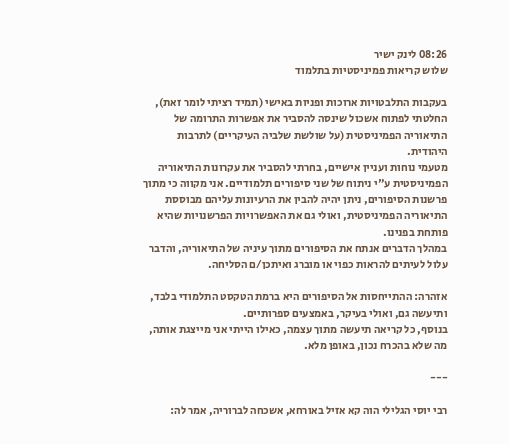08:26 לינק ישיר
שלוש קריאות פמיניסטיות בתלמוד

בעקבות התלבטויות ארוכות ופניות באישי (תמיד רציתי לומר זאת), החלטתי לפתוח אשכול שינסה להסביר את אפשרות התרומה של התיאוריה הפמיניסטית (על שולשת שלביה העיקריים) לתרבות היהודית.
מטעמי נוחות ועניין אישיים, בחרתי להסביר את עקרונות התיאוריה הפמיניסטית ע"י ניתוח של שני סיפורים תלמודיים. אני מקווה כי מתוך פרשנות הסיפורים, ניתן יהיה להבין את הרעיונות עליהם מבוססת התיאוריה הפמיניסטית, ואולי גם את האפשרויות הפרשנויות שהיא פותחת בפנינו.
במהלך הדברים אנתח את הסיפורים מתוך עיניה של התיאוריה, והדבר עלול לעיתים להראות כפוי או מוברג ואיתכן/ם הסליחה.

אזהרה: ההתייחסות אל הסיפורים היא ברמת הטקסט התלמודי בלבד, ותיעשה גם, ואולי בעיקר, באמצעים ספרותיים.
בנוסף, כל קריאה תיעשה מתוך עצמה, כאילו הייתי אני מייצגת אותה, מה שלא בהכרח נכון, באופן מלא.

---

רבי יוסי הגלילי הוה קא אזיל באורחא, אשכחה לברוריה, אמר לה: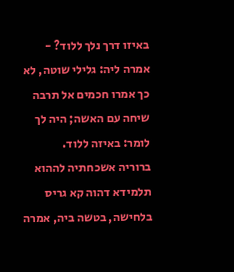באיזו דרך נלך ללוד? - אמרה ליה: גלילי שוטה, לא כך אמרו חכמים אל תרבה שיחה עם האשה; היה לך לומר: באיזה ללוד.
ברוריה אשכחתיה לההוא תלמידא דהוה קא גריס בלחישה, בטשה ביה, אמרה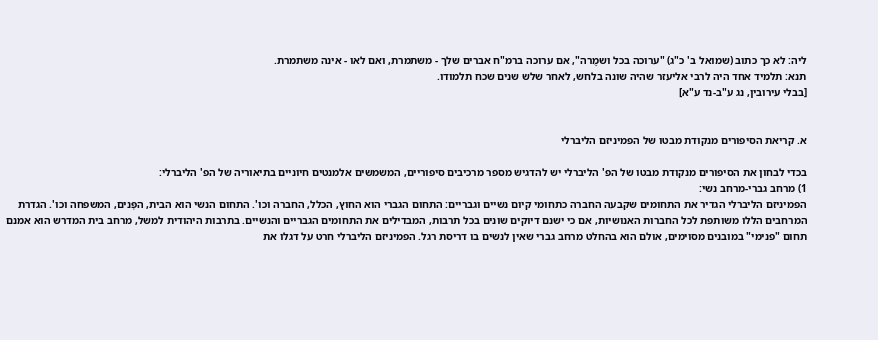ליה: לא כך כתוב (שמואל ב' כ"ג) "ערוכה בכל ושמֻרה", אם ערוכה ברמ"ח אברים שלך - משתמרת, ואם לאו - אינה משתמרת.
תנא: תלמיד אחד היה לרבי אליעזר שהיה שונה בלחש, לאחר שלש שנים שכח תלמודו.
[בבלי עירובין, נג ע"ב-נד ע"א]


א. קריאת הסיפורים מנקודת מבטו של הפמיניזם הליברלי

בכדי לבחון את הסיפורים מנקודת מבטו של הפ' הליברלי יש להדגיש מספר מרכיבים סיפוריים, המשמשים אלמנטים חיוניים בתיאוריה של הפ' הליברלי:
1) מרחב גברי-מרחב נשי:
הפמיניזם הליברלי הגדיר את התחומים שקבעה החברה כתחומי קיום נשיים וגבריים: התחום הגברי הוא החוץ, הכלל, החברה וכו'. התחום הנשי הוא הבית, הפְּנים, המשפחה וכו'. הגדרת המרחבים הללו משותפת לכל החברות האנושיות, אם כי ישנם דיוקים שונים בכל תרבות, המבדילים את התחומים הגבריים והנשיים. בתרבות היהודית למשל, מרחב בית המדרש הוא אמנם תחום "פנימי" במובנים מסוימים, אולם הוא בהחלט מרחב גברי שאין לנשים בו דריסת רגל. הפמיניזם הליברלי חרט על דגלו את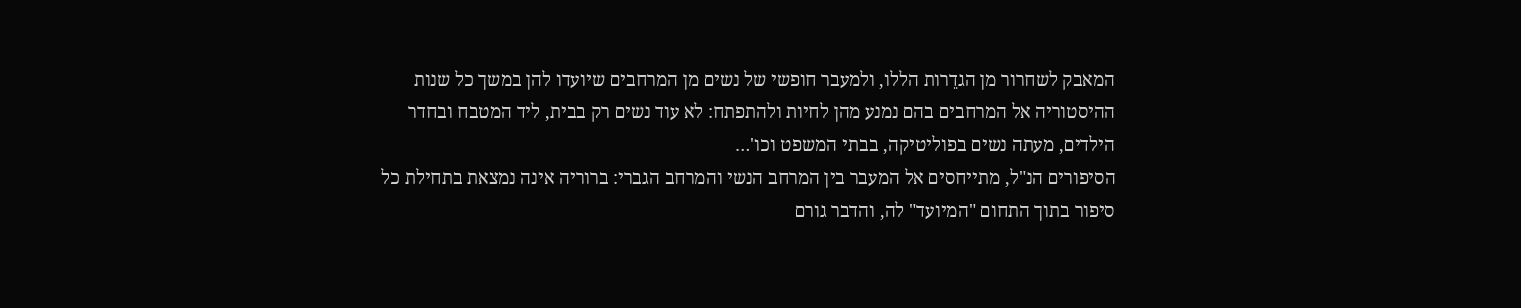המאבק לשחרור מן הגדֵרות הללו, ולמעבר חופשי של נשים מן המרחבים שיועדו להן במשך כל שנות ההיסטוריה אל המרחבים בהם נמנע מהן לחיות ולהתפתח: לא עוד נשים רק בבית, ליד המטבח ובחדר הילדים, מעתה נשים בפוליטיקה, בבתי המשפט וכו'…
הסיפורים הנ"ל, מתייחסים אל המעבר בין המרחב הנשי והמרחב הגברי: ברוריה אינה נמצאת בתחילת כל סיפור בתוך התחום "המיועד" לה, והדבר גורם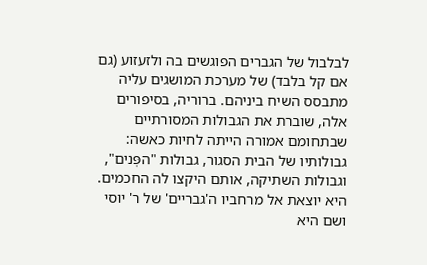לבלבול של הגברים הפוגשים בה ולזעזוע (גם אם קל בלבד) של מערכת המושגים עליה מתבסס השיח ביניהם. ברוריה, בסיפורים אלה, שוברת את הגבולות המסורתיים שבתחומם אמורה הייתה לחיות כאשה: גבולותיו של הבית הסגור, גבולות "הפְּנים", וגבולות השתיקה, אותם היקצו לה החכמים. היא יוצאת אל מרחביו ה'גבריים' של ר' יוסי ושם היא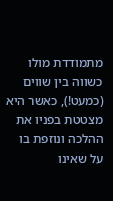מתמודדת מולו כשווה בין שווים (כמעט!), כאשר היא מצטטת בפניו את ההלכה ונוזפת בו על שאינו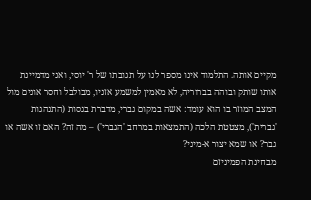מקיים אותה. התלמוד אינו מספר לנו על תגובתו של ר' יוסי, ואני מדמיינת אותו שותק ובוהה בברוריה, לא מאמין למשמע אזניו, מבולבל וחסר אונים מול המצב המוזר בו הוא עומד: אשה במקום גברי, מדברת בגסות (התנהגות 'גברית'), מצטטת הלכה (התמצאות במרחב 'הגברי') – מה זה? האם זו אשה או גבר? או שמא יצור א-מיני?
מבחינת הפמיניזם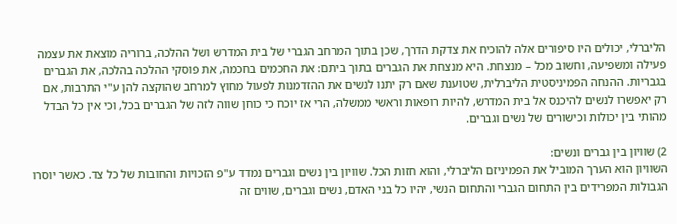הליברלי, יכולים היו סיפורים אלה להוכיח את צדקת הדרך, שכן בתוך המרחב הגברי של בית המדרש ושל ההלכה, ברוריה מוצאת את עצמה פעילה ומשפיעה, וחשוב מכל – מנצחת. היא מנצחת את הגברים בתוך ביתם: את החכמים בחכמה, את פוסקי ההלכה בהלכה, את הגברים בגבריות. ההנחה הפמיניסטית הליברלית, שטוענת שאם רק יתנו לנשים את ההזדמנות לפעול מחוץ למרחב שהוקצה להן ע"י התרבות, אם רק יאפשרו לנשים להיכנס אל בית המדרש, להיות רופאות וראשי ממשלה, הרי אז יוכח כי כוחן שווה לזה של הגברים בכל, וכי אין כל הבדל מהותי בין יכולות וכישורים של נשים וגברים.

2) שוויון בין גברים ונשים:
השוויון הוא הערך המוביל את הפמיניזם הליברלי, והוא חזות הכל. שוויון בין נשים וגברים נמדד ע"פ הזכויות והחובות של כל צד. כאשר יוסרו הגבולות המפרידים בין התחום הגברי והתחום הנשי, יהיו כל בני האדם, נשים וגברים, שווים זה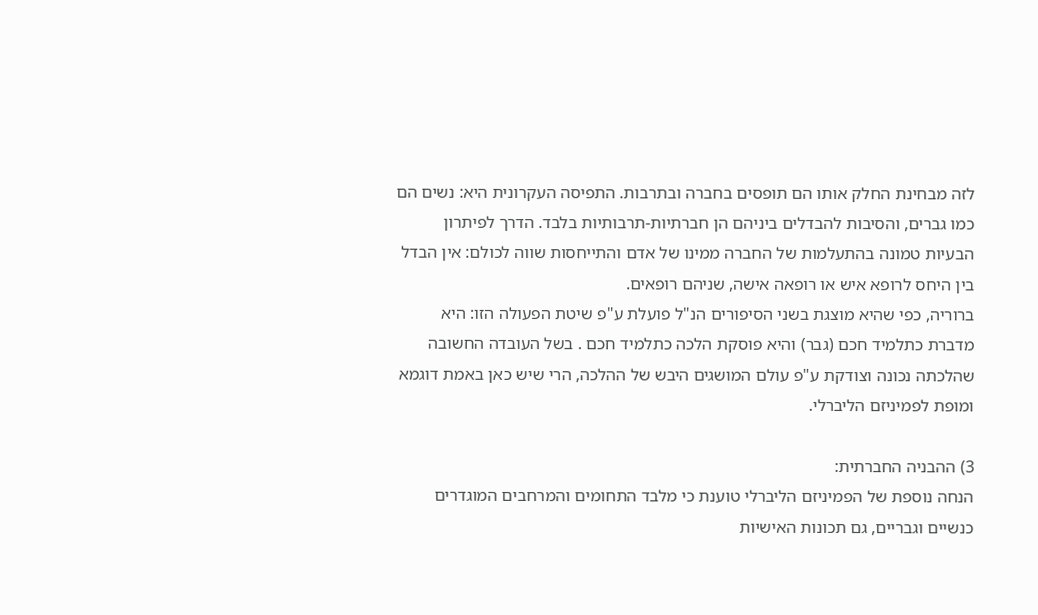לזה מבחינת החלק אותו הם תופסים בחברה ובתרבות. התפיסה העקרונית היא: נשים הם כמו גברים, והסיבות להבדלים ביניהם הן חברתיות-תרבותיות בלבד. הדרך לפיתרון הבעיות טמונה בהתעלמות של החברה ממינו של אדם והתייחסות שווה לכולם: אין הבדל בין היחס לרופא איש או רופאה אישה, שניהם רופאים.
ברוריה, כפי שהיא מוצגת בשני הסיפורים הנ"ל פועלת ע"פ שיטת הפעולה הזו: היא מדברת כתלמיד חכם (גבר) והיא פוסקת הלכה כתלמיד חכם . בשל העובדה החשובה שהלכתה נכונה וצודקת ע"פ עולם המושגים היבש של ההלכה, הרי שיש כאן באמת דוגמא ומופת לפמיניזם הליברלי.

3) ההבניה החברתית:
הנחה נוספת של הפמיניזם הליברלי טוענת כי מלבד התחומים והמרחבים המוגדרים כנשיים וגבריים, גם תכונות האישיות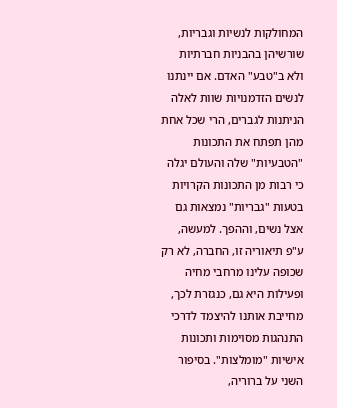המחולקות לנשיות וגבריות, שורשיהן בהבניות חברתיות ולא ב"טבע" האדם. אם יינתנו לנשים הזדמנויות שוות לאלה הניתנות לגברים, הרי שכל אחת מהן תפתח את התכונות "הטבעיות" שלה והעולם יגלה כי רבות מן התכונות הקרויות בטעות "גבריות" נמצאות גם אצל נשים, וההפך. למעשה, ע"פ תיאוריה זו, החברה, לא רק שכופה עלינו מרחבי מחיה ופעילות היא גם, כנגזרת לכך, מחייבת אותנו להיצמד לדרכי התנהגות מסוימות ותכונות אישיות "מומלצות". בסיפור השני על ברוריה,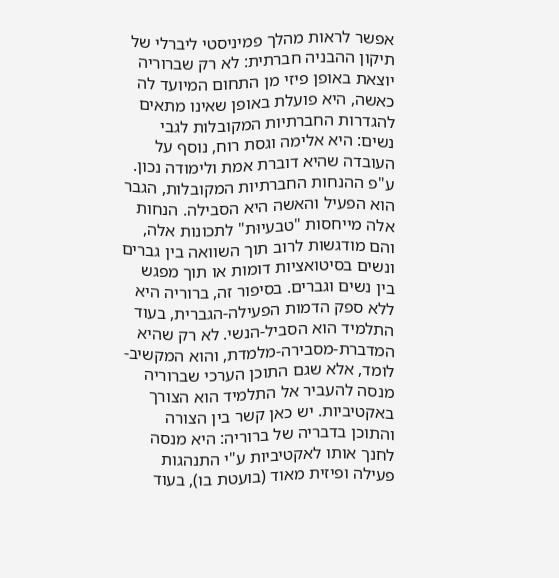אפשר לראות מהלך פמיניסטי ליברלי של תיקון ההבניה חברתית: לא רק שברוריה יוצאת באופן פיזי מן התחום המיועד לה כאשה, היא פועלת באופן שאינו מתאים להגדרות החברתיות המקובלות לגבי נשים: היא אלימה וגסת רוח, נוסף על העובדה שהיא דוברת אמת ולימודה נכון. ע"פ ההנחות החברתיות המקובלות, הגבר הוא הפעיל והאשה היא הסבילה. הנחות אלה מייחסות "טבעיוּת" לתכונות אלה, והם מודגשות לרוב תוך השוואה בין גברים ונשים בסיטואציות דומות או תוך מפגש בין נשים וגברים. בסיפור זה, ברוריה היא ללא ספק הדמות הפעילה-הגברית, בעוד התלמיד הוא הסביל-הנשי. לא רק שהיא המדברת-מסבירה-מלמדת, והוא המקשיב-לומד, אלא שגם התוכן הערכי שברוריה מנסה להעביר אל התלמיד הוא הצורך באקטיביות. יש כאן קשר בין הצורה והתוכן בדבריה של ברוריה: היא מנסה לחנך אותו לאקטיביות ע"י התנהגות פעילה ופיזית מאוד (בועטת בו), בעוד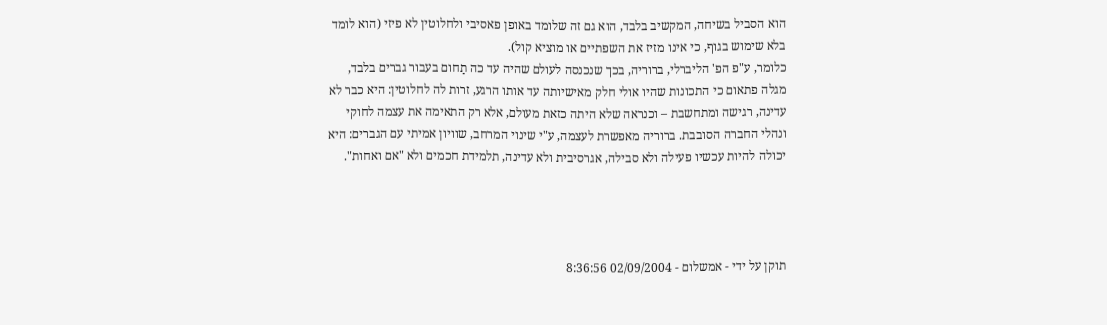הוא הסביל בשיחה, המקשיב בלבד, הוא גם זה שלומד באופן פאסיבי ולחלוטין לא פיזי (הוא לומד בלא שימוש בגוף, כי אינו מזיז את השפתיים או מוציא קול).
כלומר, ע"פ הפ' הליברלי, ברוריה, בכך שנכנסה לעולם שהיה עד כה תַחום בעבור גברים בלבד, מגלה פתאום כי התכונות שהיו אולי חלק מאישיותה עד אותו הרגע, זרות לה לחלוטין: היא כבר לא עדינה, רגישה ומתחשבת – וכנראה שלא היתה כזאת מעולם, אלא רק התאימה את עצמה לחוקי ונהלי החברה הסובבת. ברוריה מאפשרת לעצמה, ע"י שינוי המרחב, שוויון אמיתי עם הגברים: היא יכולה להיות עכשיו פעילה ולא סבילה, אגרסיבית ולא עדינה, תלמידת חכמים ולא "אם ואחות".




תוקן על ידי - אמשלום - 02/09/2004 8:36:56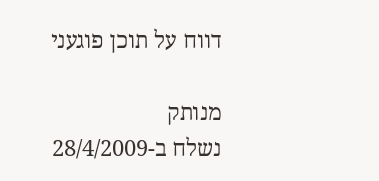דווח על תוכן פוגעני

מנותק
נשלח ב-28/4/2009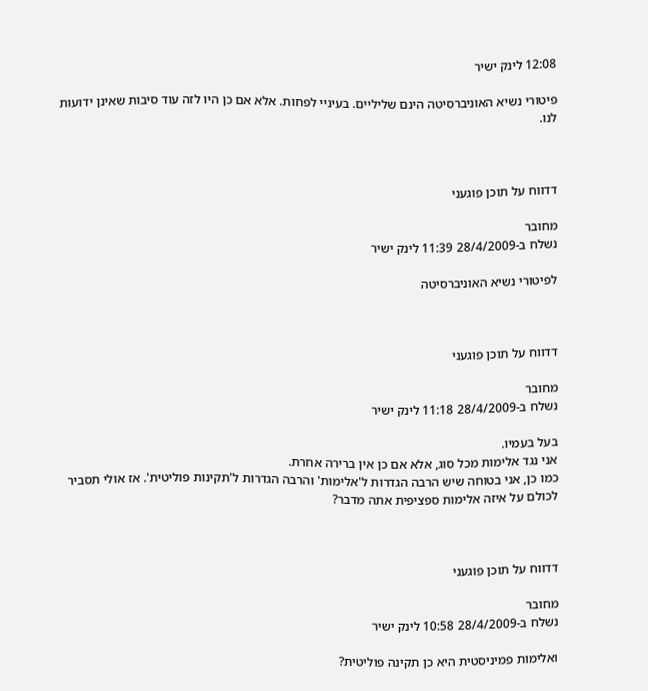12:08 לינק ישיר

פיטורי נשיא האוניברסיטה הינם שליליים. בעיניי לפחות. אלא אם כן היו לזה עוד סיבות שאינן ידועות לנו.



דדווח על תוכן פוגעני

מחובר
נשלח ב-28/4/2009 11:39 לינק ישיר

לפיטורי נשיא האוניברסיטה



דדווח על תוכן פוגעני

מחובר
נשלח ב-28/4/2009 11:18 לינק ישיר

בעל בעמיו.
אני נגד אלימות מכל סוג, אלא אם כן אין ברירה אחרת.
כמו כן, אני בטוחה שיש הרבה הגדרות ל'אלימות' והרבה הגדרות ל'תקינות פוליטית'. אז אולי תסביר לכולם על איזה אלימות ספציפית אתה מדבר?



דדווח על תוכן פוגעני

מחובר
נשלח ב-28/4/2009 10:58 לינק ישיר

ואלימות פמיניסטית היא כן תקינה פוליטית?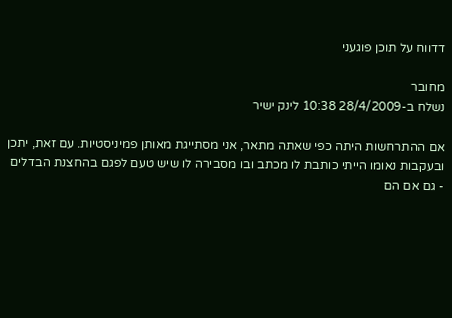דדווח על תוכן פוגעני

מחובר
נשלח ב-28/4/2009 10:38 לינק ישיר

אם ההתרחשות היתה כפי שאתה מתאר, אני מסתייגת מאותן פמיניסטיות. עם זאת, יתכן ובעקבות נאומו הייתי כותבת לו מכתב ובו מסבירה לו שיש טעם לפגם בהחצנת הבדלים - גם אם הם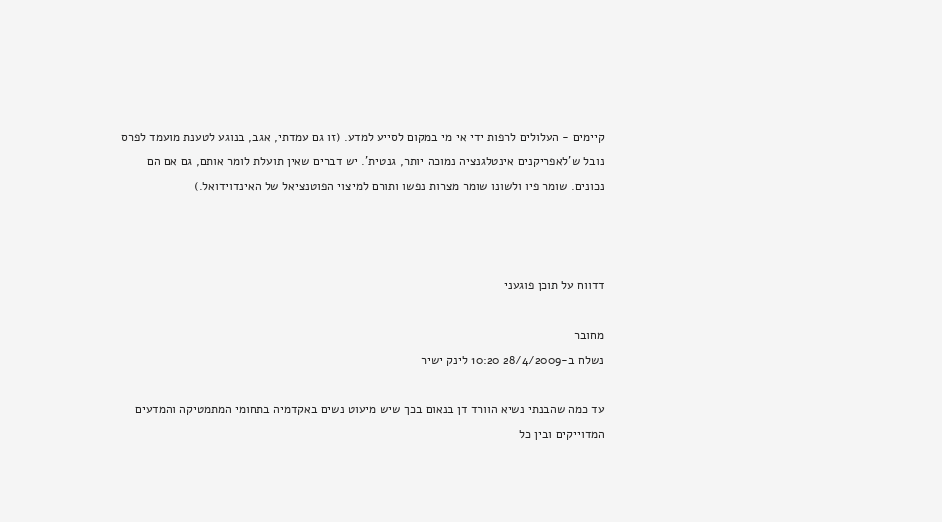קיימים - העלולים לרפות ידי אי מי במקום לסייע למדע. (זו גם עמדתי, אגב, בנוגע לטענת מועמד לפרס נובל ש'לאפריקנים אינטלגנציה נמוכה יותר, גנטית'. יש דברים שאין תועלת לומר אותם, גם אם הם נכונים. שומר פיו ולשונו שומר מצרות נפשו ותורם למיצוי הפוטנציאל של האינדוידואל.)



דדווח על תוכן פוגעני

מחובר
נשלח ב-28/4/2009 10:20 לינק ישיר

עד כמה שהבנתי נשיא הוורד דן בנאום בכך שיש מיעוט נשים באקדמיה בתחומי המתמטיקה והמדעים המדוייקים ובין כל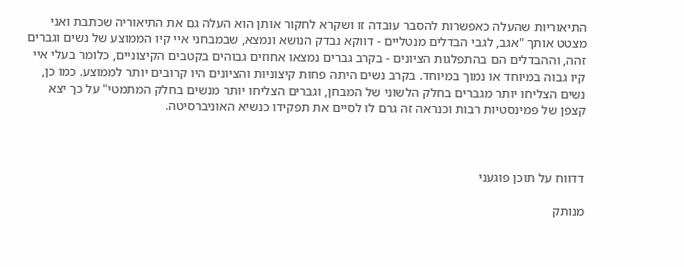התיאוריות שהעלה כאפשרות להסבר עובדה זו ושקרא לחקור אותן הוא העלה גם את התיאוריה שכתבת ואני מצטט אותך "אגב, לגבי הבדלים מנטליים - דווקא נבדק הנושא ונמצא, שבמבחני איי קיו הממוצע של נשים וגברים זהה, וההבדלים הם בהתפלגות הציונים - בקרב גברים נמצאו אחוזים גבוהים בקטבים הקיצוניים, כלומר בעלי איי קיו גבוה במיוחד או נמוך במיוחד. בקרב נשים היתה פחות קיצוניות והציונים היו קרובים יותר לממוצע. כמו כן, נשים הצליחו יותר מגברים בחלק הלשוני של המבחן, וגברים הצליחו יותר מנשים בחלק המתמטי" על כך יצא קצפן של פמינסטיות רבות וכנראה זה גרם לו לסיים את תפקידו כנשיא האוניברסיטה.



דדווח על תוכן פוגעני

מנותק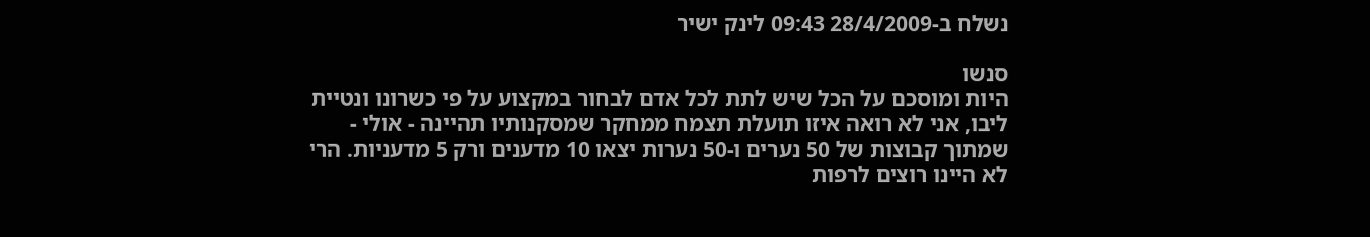נשלח ב-28/4/2009 09:43 לינק ישיר

סנשו
היות ומוסכם על הכל שיש לתת לכל אדם לבחור במקצוע על פי כשרונו ונטיית ליבו, אני לא רואה איזו תועלת תצמח ממחקר שמסקנותיו תהיינה - אולי - שמתוך קבוצות של 50 נערים ו-50 נערות יצאו 10 מדענים ורק 5 מדעניות. הרי לא היינו רוצים לרפות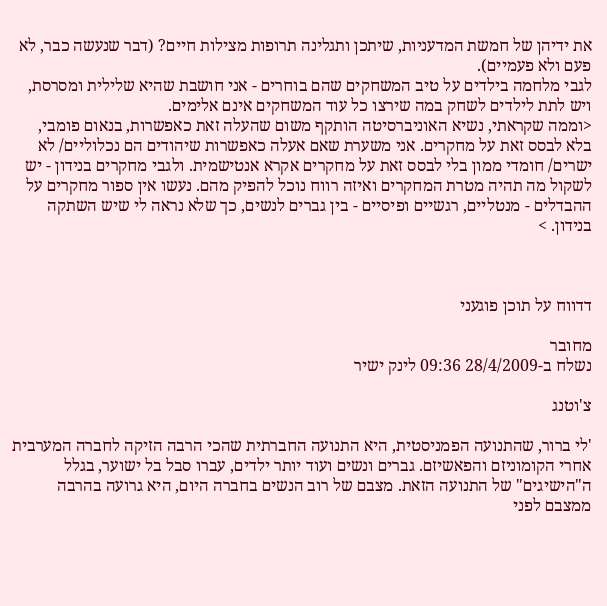את ידיהן של חמשת המדעניות, שיתכן ותגלינה תרופות מצילות חיים? (דבר שנעשה כבר, לא פעם ולא פעמיים).
לגבי מלחמה בילדים על טיב המשחקים שהם בוחרים - אני חושבת שהיא שלילית ומסרסת, ויש לתת לילדים לשחק במה שירצו כל עוד המשחקים אינם אלימים.
<וממה שקראתי, נשיא האוניברסיטה הותקף משום שהעלה זאת כאפשרות, בנאום פומבי, בלא לבסס זאת על מחקרים. אני משערת שאם אעלה כאפשרות שיהודים הם נכלוליים/ לא ישרים/ חומדי ממון בלי לבסס זאת על מחקרים אקרא אנטישמית. ולגבי מחקרים בנידון - יש לשקול מה תהיה מטרת המחקרים ואיזה רווח נוכל להפיק מהם. נעשו אין ספור מחקרים על ההבדלים - מנטליים, רגשיים ופיסיים - בין גברים לנשים, כך שלא נראה לי שיש השתקה בנידון. >



דדווח על תוכן פוגעני

מחובר
נשלח ב-28/4/2009 09:36 לינק ישיר

צ'וטנג

'לי ברור, שהתנועה הפמניסטית, היא התנועה החברתית שהכי הרבה הזיקה לחברה המערבית אחרי הקומוניזם והפאשיזם. גברים ונשים ועוד יותר ילדים, עברו סבל בל ישוער, בגלל ה"הישיגים" של התנועה הזאת. מצבם של רוב הנשים בחברה היום, היא גרועה בהרבה ממצבם לפני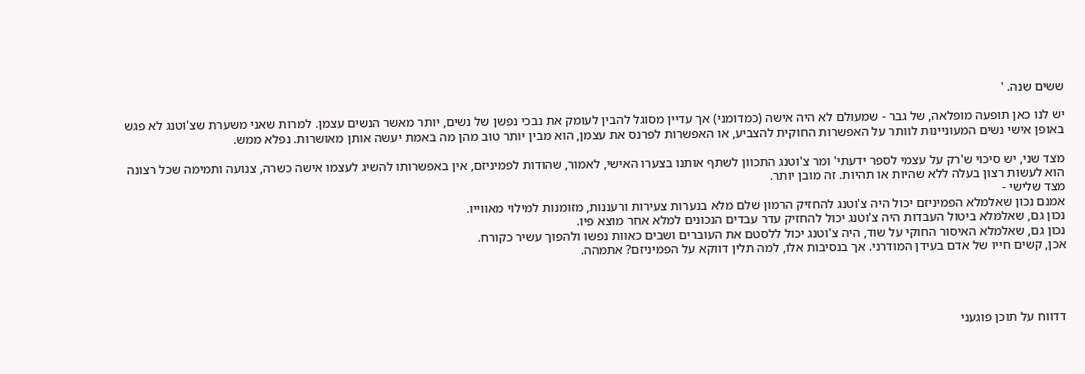ששים שנה. '

יש לנו כאן תופעה מופלאה, של גבר - שמעולם לא היה אישה (כמדומני) אך עדיין מסוגל להבין לעומק את נבכי נפשן של נשים, יותר מאשר הנשים עצמן. למרות שאני משערת שצ'וטנג לא פגש באופן אישי נשים המעוניינות לוותר על האפשרות החוקית להצביע, או האפשרות לפרנס את עצמן, הוא מבין יותר טוב מהן מה באמת יעשה אותן מאושרות. נפלא ממש.

מצד שני, יש סיכוי ש'רק על עצמי לספר ידעתי' ומר צ'וטנג התכוון לשתף אותנו בצערו האישי, לאמור, שהודות לפמיניזם, אין באפשרותו להשיג לעצמו אישה כשרה, צנועה ותמימה שכל רצונה הוא לעשות רצון בעלה ללא שהיות או תהיות. זה מובן יותר.
מצד שלישי -
אמנם נכון שאלמלא הפמיניזם יכול היה צ'וטנג להחזיק הרמון שלם מלא בנערות צעירות ורעננות, מזומנות למילוי מאווייו.
נכון גם, שאלמלא ביטול העבדות היה צ'וטנג יכול להחזיק עדר עבדים הנכונים למלא אחר מוצא פיו.
נכון גם, שאלמלא האיסור החוקי על שוד, היה צ'וטנג יכול ללסטם את העוברים ושבים כאוות נפשו ולהפוך עשיר כקורח.
אכן, קשים חייו של אדם בעידן המודרני. אך בנסיבות אלו, למה תלין דווקא על הפמיניזם? אתמהה.




דדווח על תוכן פוגעני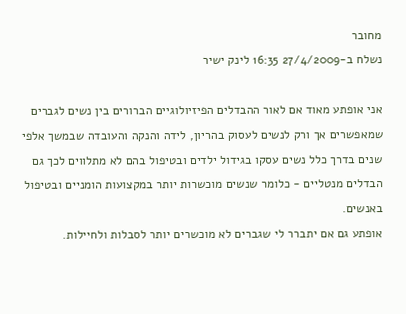מחובר
נשלח ב-27/4/2009 16:35 לינק ישיר

אני אופתע מאוד אם לאור ההבדלים הפיזיולוגיים הברורים בין נשים לגברים שמאפשרים אך ורק לנשים לעסוק בהריון, לידה והנקה והעובדה שבמשך אלפי שנים בדרך כלל נשים עסקו בגידול ילדים ובטיפול בהם לא מתלווים לכך גם הבדלים מנטליים - כלומר שנשים מוכשרות יותר במקצועות הומניים ובטיפול באנשים.
אופתע גם אם יתברר לי שגברים לא מוכשרים יותר לסבלות ולחיילות.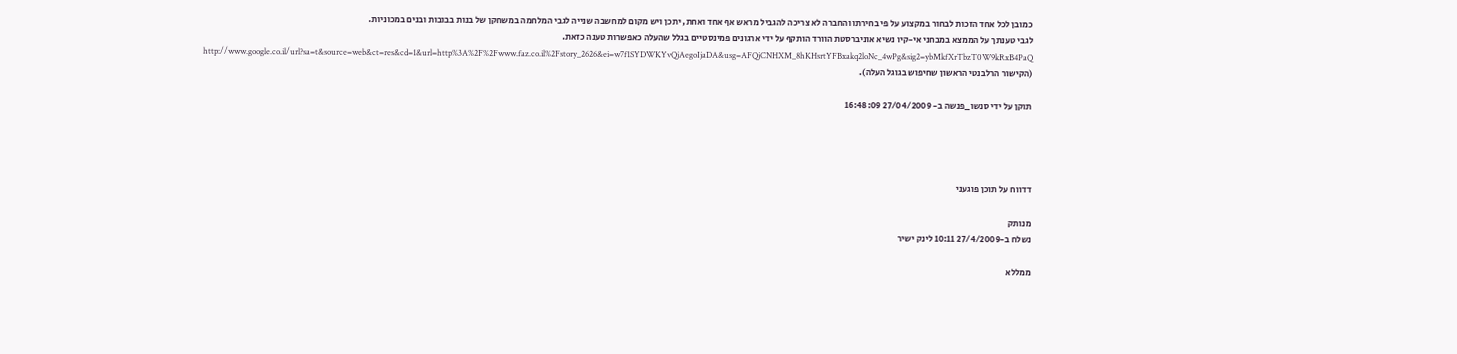כמובן לכל אחד הזכות לבחור במקצוע על פי בחירתו והחברה לא צריכה להגביל מראש אף אחד ואחת, יתכן ויש מקום למחשבה שנייה לגבי המלחמה במשחקן של בנות בבובות ובנים במכוניות.
לגבי טענתך על הממצא במבחני אי-קיו נשיא אוניברסטת הוורד הותקף על ידי ארגונים פמינסטיים בגלל שהעלה כאפשרות טענה כזאת.
http://www.google.co.il/url?sa=t&source=web&ct=res&cd=1&url=http%3A%2F%2Fwww.faz.co.il%2Fstory_2626&ei=w7f1SYDWKYvQjAegoIjaDA&usg=AFQjCNHXM_8hKHsrtYFBxakq2loNc_4wPg&sig2=ybMkfXrTbzT0W9kRxB4PaQ
(הקישור הרלבנטי הראשון שחיפוש בגוגל העלה).

תוקן על ידי סנשו_פנשה ב- 27/04/2009 16:48:09




דדווח על תוכן פוגעני

מנותק
נשלח ב-27/4/2009 10:11 לינק ישיר

ממללא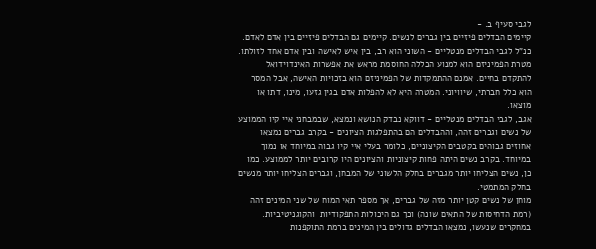לגבי סעיף ב. -
קיימים הבדלים פיזיים בין גברים לנשים. קיימים גם הבדלים פיזיים בין אדם לאדם. כנ"ל לגבי הבדלים מנטליים - השוני הוא רב, בין איש לאישה ובין אדם אחד לזולתו. מטרת הפמיניזם הוא למנוע הכללה החוסמת מראש את אפשרות האינדוידואל להתקדם בחיים. אמנם ההתמקדות של הפמיניזם הוא בזכויות האישה, אבל המסר הוא כלל חברתי, שיוויוני. המטרה היא לא להפלות אדם בגין גזעו, מינו, דתו או מוצאו.
אגב, לגבי הבדלים מנטליים - דווקא נבדק הנושא ונמצא, שבמבחני איי קיו הממוצע של נשים וגברים זהה, וההבדלים הם בהתפלגות הציונים - בקרב גברים נמצאו אחוזים גבוהים בקטבים הקיצוניים, כלומר בעלי איי קיו גבוה במיוחד או נמוך במיוחד. בקרב נשים היתה פחות קיצוניות והציונים היו קרובים יותר לממוצע. כמו כן, נשים הצליחו יותר מגברים בחלק הלשוני של המבחן, וגברים הצליחו יותר מנשים בחלק המתמטי.
מוחן של נשים קטן יותר מזה של גברים, אך מספר תאי המוח של שני המינים זהה (רמת הדחיסות של התאים שונה) וכך גם היכולות התפקודיות  והקוגניטיביות.
במחקרים שנעשו, נמצאו הבדלים גדולים בין המינים ברמת התוקפנות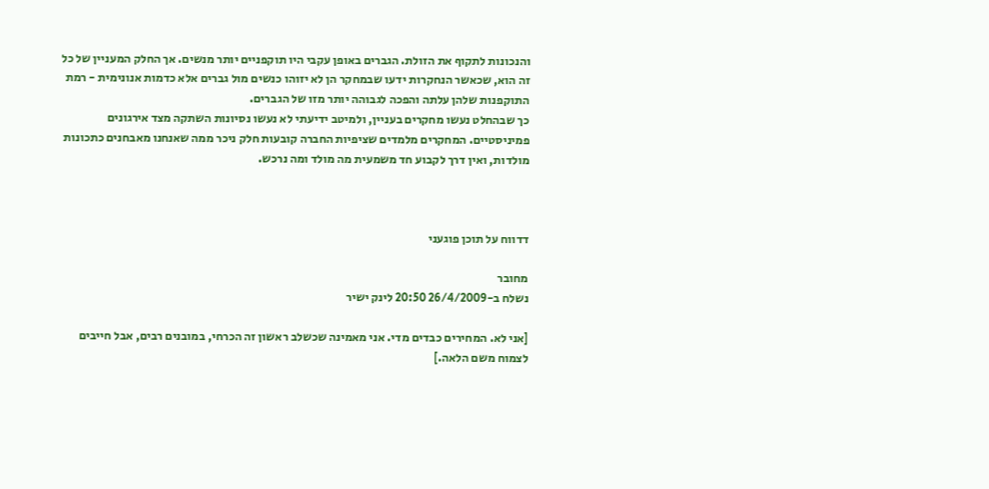והנכונות לתקוף את הזולת. הגברים באופן עקבי היו תוקפניים יותר מנשים. אך החלק המעניין של כל זה הוא, שכאשר הנחקרות ידעו שבמחקר הן לא יזוהו כנשים מול גברים אלא כדמות אנונימית - רמת התוקפנות שלהן עלתה והפכה לגבוהה יותר מזו של הגברים.
כך שבהחלט נעשו מחקרים בעניין, ולמיטב ידיעתי לא נעשו נסיונות השתקה מצד אירגונים פמיניסטיים. המחקרים מלמדים שציפיות החברה קובעות חלק ניכר ממה שאנחנו מאבחנים כתכונות מולדות, ואין דרך לקבוע חד משמעית מה מולד ומה נרכש.



דדווח על תוכן פוגעני

מחובר
נשלח ב-26/4/2009 20:50 לינק ישיר

[אני לא. המחירים כבדים מדי. אני מאמינה שכשלב ראשון זה הכרחי, במובנים רבים, אבל חייבים לצמוח משם הלאה.]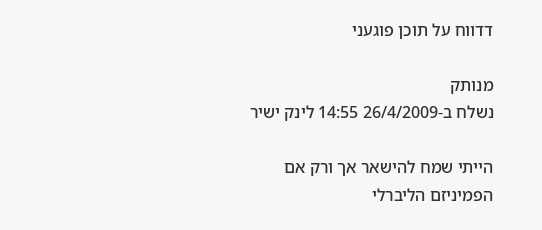דדווח על תוכן פוגעני

מנותק
נשלח ב-26/4/2009 14:55 לינק ישיר

הייתי שמח להישאר אך ורק אם הפמיניזם הליברלי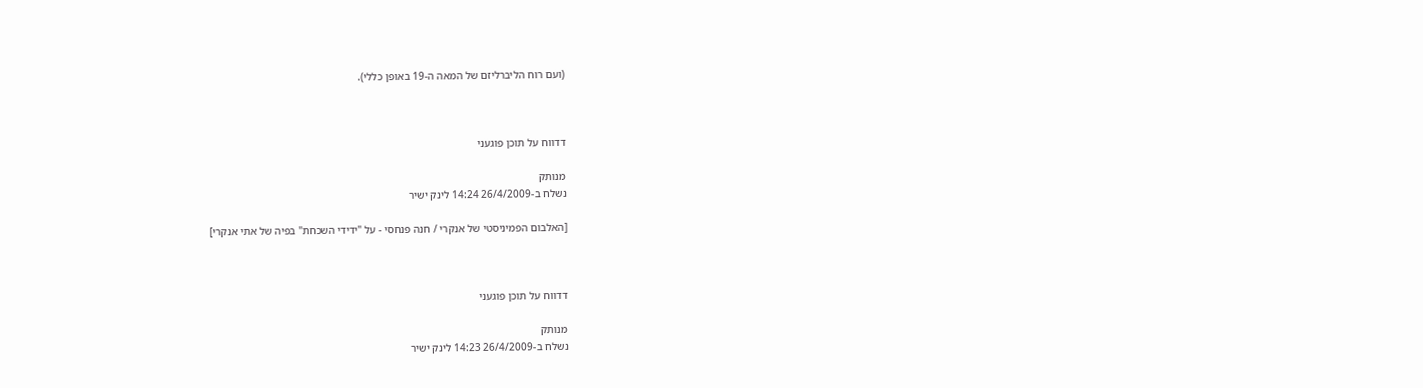(ועם רוח הליברליזם של המאה ה-19 באופן כללי).



דדווח על תוכן פוגעני

מנותק
נשלח ב-26/4/2009 14:24 לינק ישיר

[האלבום הפמיניסטי של אנקרי / חנה פנחסי - על "ידידי השכחת" בפיה של אתי אנקרי]



דדווח על תוכן פוגעני

מנותק
נשלח ב-26/4/2009 14:23 לינק ישיר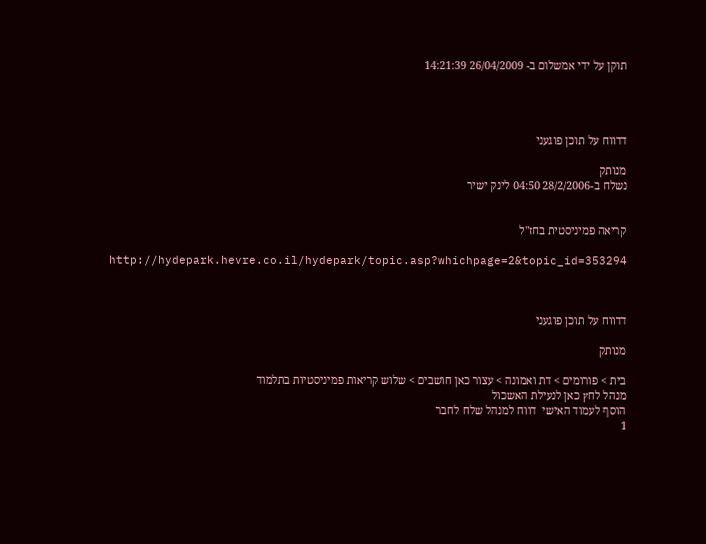תוקן על ידי אמשלום ב- 26/04/2009 14:21:39




דדווח על תוכן פוגעני

מנותק
נשלח ב-28/2/2006 04:50 לינק ישיר


קריאה פמיניסטית בחז"ל

http://hydepark.hevre.co.il/hydepark/topic.asp?whichpage=2&topic_id=353294



דדווח על תוכן פוגעני

מנותק

בית > פורומים > דת ואמונה > עצור כאן חושבים > שלוש קריאות פמיניסטיות בתלמוד
מנהל לחץ כאן לנעילת האשכול
הוסף לעמוד האישי  דווח למנהל שלח לחבר
1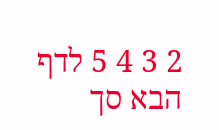2 3 4 5 לדף הבא סך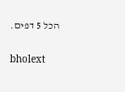הכל 5 דפים.

bholext